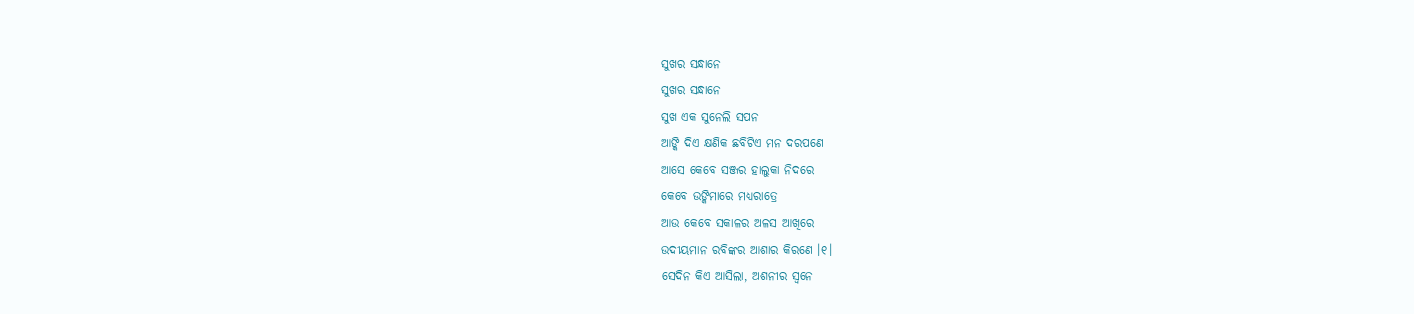ସୁଖର ସନ୍ଧାନେ
ସୁଖର ସନ୍ଧାନେ
ସୁଖ ଏକ ସୁନେଲି ସପନ
ଆଙ୍କି ଦିଏ କ୍ଷଣିକ ଛବିଟିଏ ମନ ଦରପଣେ
ଆସେ କେବେ ସଞ୍ଜର ହାଲୁକା ନିଦରେ
କେବେ ଉଙ୍କିମାରେ ମଧ୍ଯରାତ୍ରେ
ଆଉ କେବେ ସକାଳର ଅଳସ ଆଖିରେ
ଉଦୀୟମାନ ରବିଙ୍କର ଆଶାର କିରଣେ ।୧।
ସେଦିନ କିଏ ଆସିଲା, ଅଶନୀର ସ୍ୱନେ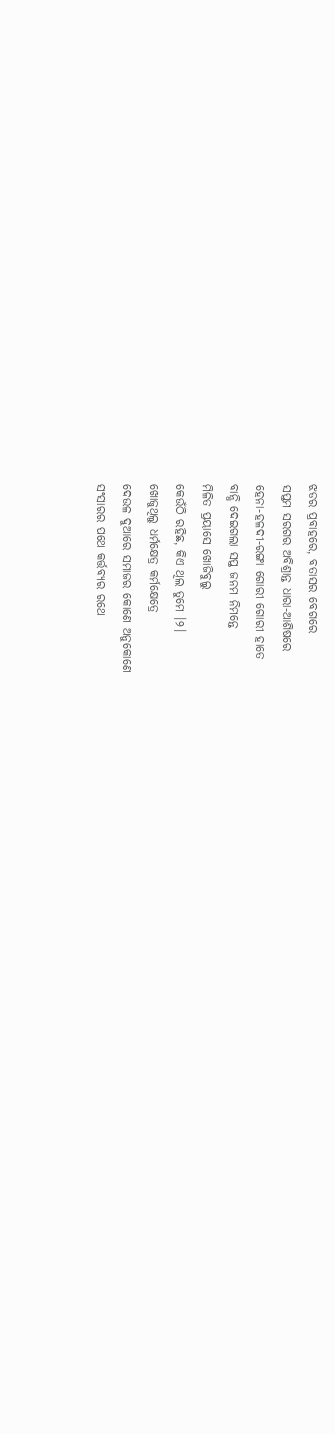ଝଡର ପ୍ରବାହରେ, ବତାସର ବେଗରେ
ସପ୍ତମ ସରଗର ଅବିଶ୍ରାନ୍ତ ଧାରା-ଆଶିଷରେ
ହେନା-ହଳଦୀ-ରଙ୍ଗା ଗୋରୀ ଗୋରୀ ହାତେ
ବାନ୍ଧି ଦେଇଗଲା ସପ୍ତ ଜନମ ନିମନ୍ତେ
ମିଳିତ ପ୍ରୟାସେ ଖୋଜିବୁଲୁ
କେଉଁଠି ରହିଛ, କିଏ ଥିଲ ତୁମେ ।୨।
ଖୋଜୁଥିଲୁ ଧର୍ମକ୍ଷେତ୍ର କର୍ମକ୍ଷେତ୍ରେ
ଦେଉଳ ଦୁଆରେ ସମାଜର କୋଣେ ଅନୁକୋଣେ
ସଂସାରର ପଥେ କର୍ତ୍ତବ୍ୟର ରଥେ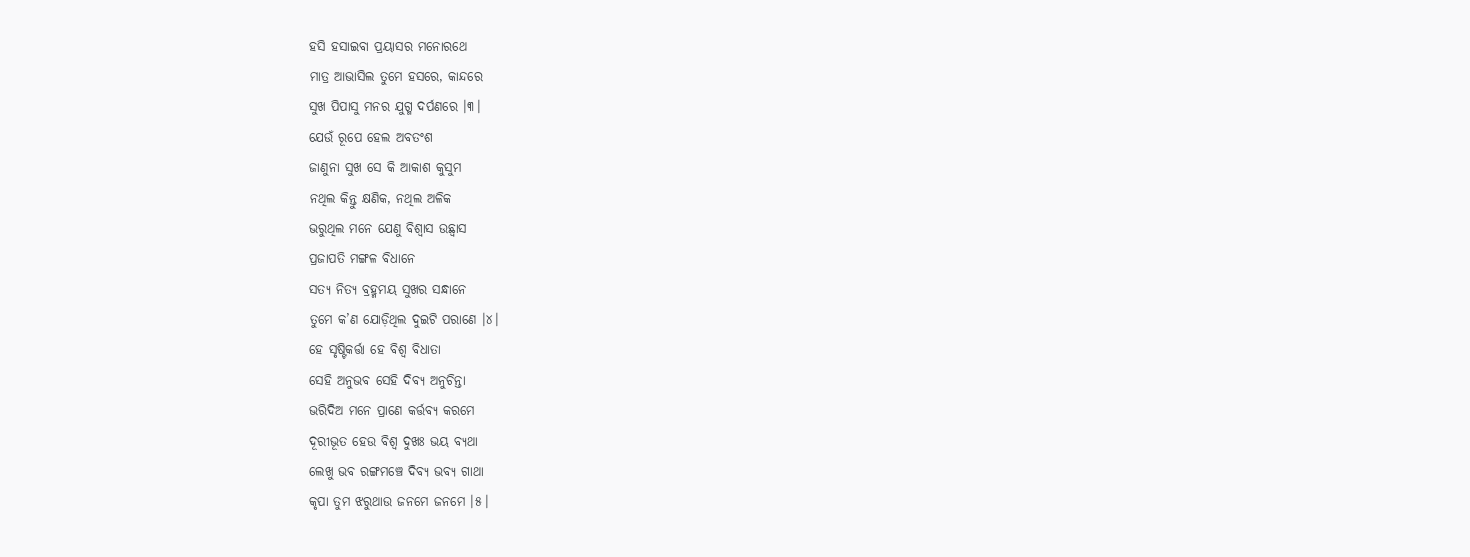ହସି ହସାଇବା ପ୍ରୟାସର ମନୋରଥେ
ମାତ୍ର ଆଭାସିଲ ତୁମେ ହସରେ, କାନ୍ଦରେ
ସୁଖ ପିପାସୁ ମନର ଯୁଗ୍ମ ଦର୍ପଣରେ ।୩।
ଯେଉଁ ରୂପେ ହେଲ ଅବତଂଶ
ଜାଣୁନା ସୁଖ ସେ କି ଆକାଶ କୁସୁମ
ନଥିଲ କିନ୍ତୁ କ୍ଷଣିକ, ନଥିଲ ଅଳିକ
ଭରୁଥିଲ ମନେ ଯେଣୁ ବିଶ୍ୱାସ ଉଛ୍ୱାସ
ପ୍ରଜାପତି ମଙ୍ଗଳ ବିଧାନେ
ସତ୍ଯ ନିତ୍ଯ ବ୍ରହ୍ମମୟ ସୁଖର ସନ୍ଧାନେ
ତୁମେ କ’ଣ ଯୋଡ଼ିଥିଲ ଦୁଇଟି ପରାଣେ ।୪।
ହେ ସୃଷ୍ଟିକର୍ତ୍ତା ହେ ବିଶ୍ୱ ବିଧାତା
ସେହି ଅନୁଭବ ସେହି ଦିବ୍ଯ ଅନୁଚିନ୍ତା
ଭରିଦିଅ ମନେ ପ୍ରାଣେ କର୍ତ୍ତବ୍ଯ କରମେ
ଦୂରୀଭୂତ ହେଉ ବିଶ୍ୱ ଦୁଖଃ ଭୟ ବ୍ଯଥା
ଲେଖୁ ଭବ ରଙ୍ଗମଞ୍ଚେ ଦିବ୍ଯ ଭବ୍ଯ ଗାଥା
କୃପା ତୁମ ଝରୁଥାଉ ଜନମେ ଜନମେ ।୫।